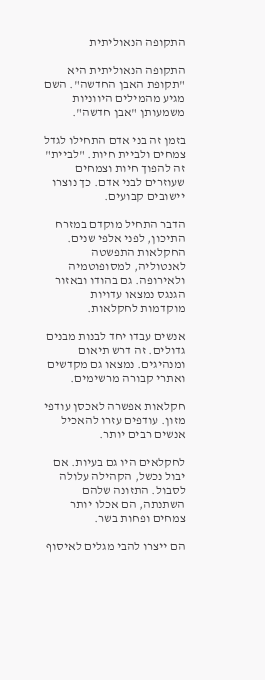התקופה הנאוליתית

התקופה הנאוליתית היא "תקופת האבן החדשה". השם מגיע מהמילים היווניות משמעותן "אבן חדשה".

בזמן זה בני אדם התחילו לגדל צמחים ולביית חיות. "לביית" זה להפוך חיות וצמחים שעוזרים לבני אדם. כך נוצרו יישובים קבועים.

הדבר התחיל מוקדם במזרח התיכון, לפני אלפי שנים. החקלאות התפשטה לאנטוליה, למסופוטמיה ולאירופה. גם בהודו ובאזור הגנגס נמצאו עדויות מוקדמות לחקלאות.

אנשים עבדו יחד לבנות מבנים גדולים. זה דרש תיאום ומנהיגים. נמצאו גם מקדשים ואתרי קבורה מרשימים.

חקלאות אפשרה לאכסן עודפי מזון. עודפים עזרו להאכיל אנשים רבים יותר.

לחקלאים היו גם בעיות. אם יבול נכשל, הקהילה עלולה לסבול. התזונה שלהם השתנתה, הם אכלו יותר צמחים ופחות בשר.

הם ייצרו להבי מגלים לאיסוף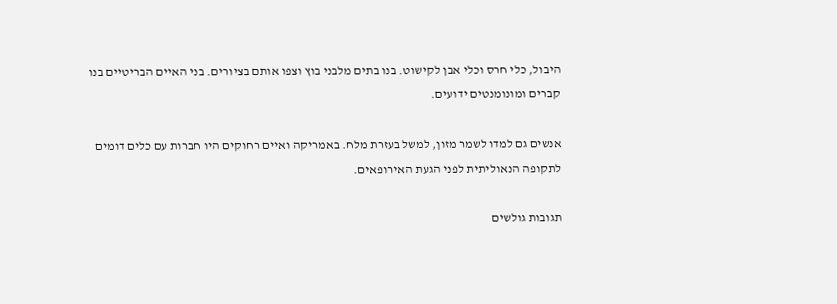היבול, כלי חרס וכלי אבן לקישוט. בנו בתים מלבני בוץ וצפו אותם בציורים. בני האיים הבריטיים בנו קברים ומונומנטים ידועים.

אנשים גם למדו לשמר מזון, למשל בעזרת מלח. באמריקה ואיים רחוקים היו חברות עם כלים דומים לתקופה הנאוליתית לפני הגעת האירופאים.

תגובות גולשים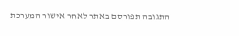התגובה תפורסם באתר לאחר אישור המערכת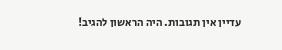עדיין אין תגובות. היה הראשון להגיב!